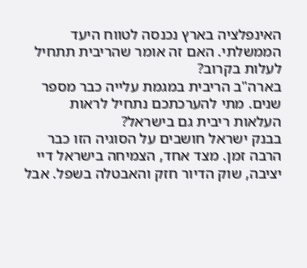האינפלציה בארץ נכנסה לטווח היעד הממשלתי. האם זה אומר שהריבית תתחיל לעלות בקרוב?
בארה"ב הריבית במגמת עלייה כבר מספר שנים. מתי להערכתכם נתחיל לראות העלאות ריבית גם בישראל?
בבנק ישראל חושבים על הסוגיה הזו כבר הרבה זמן. מצד אחד, הצמיחה בישראל דיי יציבה, שוק הדיור חזק והאבטלה בשפל. אבל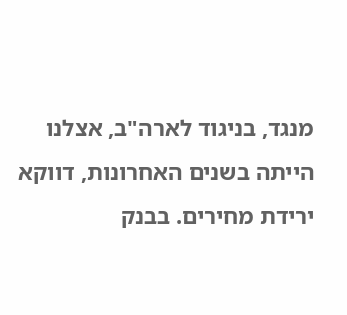מנגד, בניגוד לארה"ב, אצלנו הייתה בשנים האחרונות, דווקא ירידת מחירים. בבנק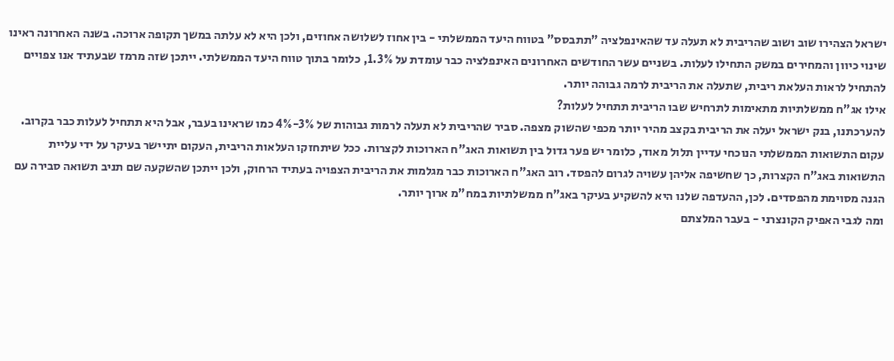ישראל הצהירו שוב ושוב שהריבית לא תעלה עד שהאינפלציה "תתבסס" בטווח היעד הממשלתי - בין אחוז לשלושה אחוזים, ולכן היא לא עלתה במשך תקופה ארוכה. בשנה האחרונה ראינו שינוי כיוון והמחירים במשק התחילו לעלות. בשניים עשר החודשים האחרונים האינפלציה כבר עומדת על 1.3%, כלומר בתוך טווח היעד הממשלתי. ייתכן שזה מרמז שבעתיד אנו צפויים להתחיל לראות העלאת ריבית, שתעלה את הריבית לרמה גבוהה יותר.
אילו אג"ח ממשלתיות מתאימות לתרחיש שבו הריבית תתחיל לעלות?
להערכתנו, בנק ישראל יעלה את הריבית בקצב מהיר יותר מכפי שהשוק מצפה. סביר שהריבית לא תעלה לרמות גבוהות של 3%-4% כמו שראינו בעבר, אבל היא תתחיל לעלות כבר בקרוב.
עקום התשואות הממשלתי הנוכחי עדיין תלול מאוד, כלומר יש פער גדול בין תשואות האג"ח הארוכות לקצרות. ככל שיתחזקו העלאות הריבית, העקום יתיישר בעיקר על ידי עליית התשואות באג"ח הקצרות, כך שחשיפה אליהן עשויה לגרום להפסד. רוב האג"ח הארוכות כבר מגלמות את הריבית הצפויה בעתיד הרחוק, ולכן ייתכן שהשקעה שם תניב תשואה סבירה עם הגנה מסוימת מהפסדים. לכן, ההעדפה שלנו היא להשקיע בעיקר באג"ח ממשלתיות במח"מ ארוך יותר.
ומה לגבי האפיק הקונצרני - בעבר המלצתם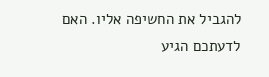להגביל את החשיפה אליו. האם לדעתכם הגיע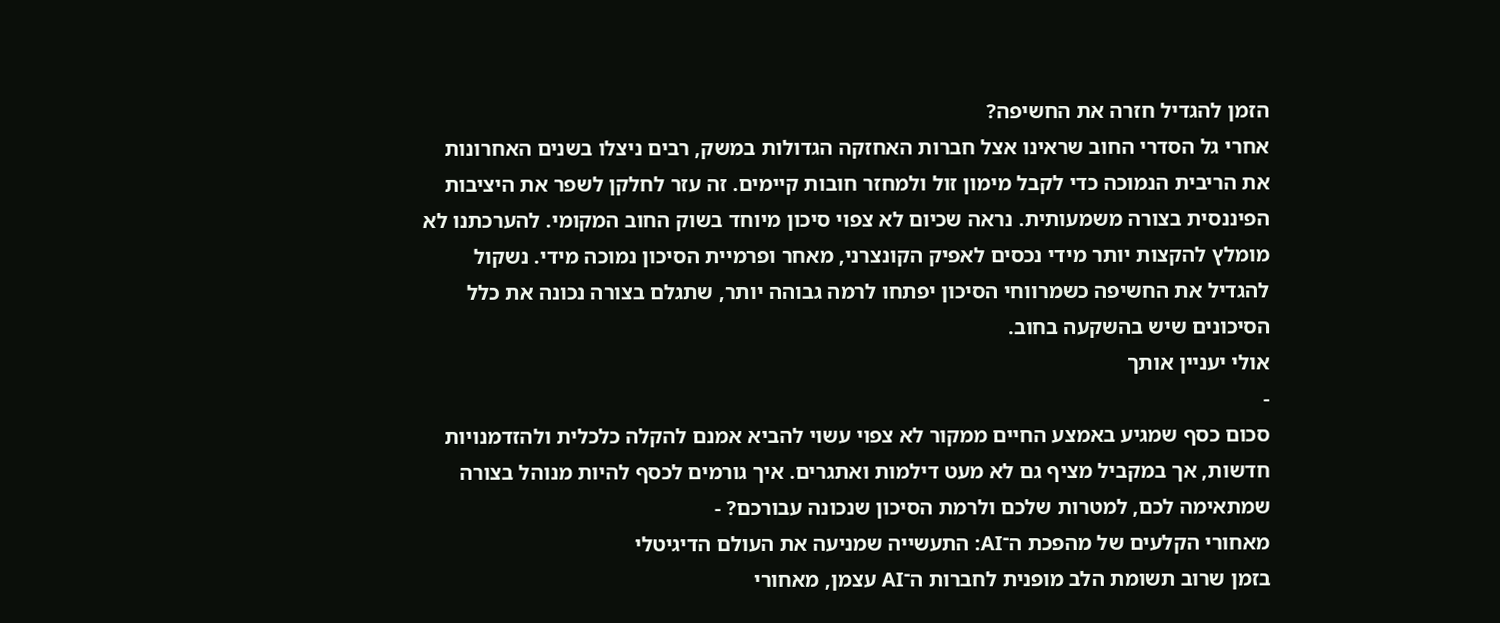הזמן להגדיל חזרה את החשיפה?
אחרי גל הסדרי החוב שראינו אצל חברות האחזקה הגדולות במשק, רבים ניצלו בשנים האחרונות את הריבית הנמוכה כדי לקבל מימון זול ולמחזר חובות קיימים. זה עזר לחלקן לשפר את היציבות הפיננסית בצורה משמעותית. נראה שכיום לא צפוי סיכון מיוחד בשוק החוב המקומי. להערכתנו לא מומלץ להקצות יותר מידי נכסים לאפיק הקונצרני, מאחר ופרמיית הסיכון נמוכה מידי. נשקול להגדיל את החשיפה כשמרווחי הסיכון יפתחו לרמה גבוהה יותר, שתגלם בצורה נכונה את כלל הסיכונים שיש בהשקעה בחוב.
אולי יעניין אותך
-
סכום כסף שמגיע באמצע החיים ממקור לא צפוי עשוי להביא אמנם להקלה כלכלית ולהזדמנויות חדשות, אך במקביל מציף גם לא מעט דילמות ואתגרים. איך גורמים לכסף להיות מנוהל בצורה שמתאימה לכם, למטרות שלכם ולרמת הסיכון שנכונה עבורכם? -
מאחורי הקלעים של מהפכת ה־AI: התעשייה שמניעה את העולם הדיגיטלי
בזמן שרוב תשומת הלב מופנית לחברות ה־AI עצמן, מאחורי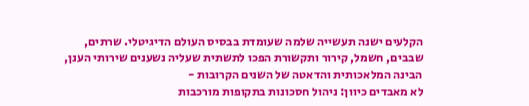הקלעים ישנה תעשייה שלמה שעומדת בבסיס העולם הדיגיטלי. שרתים, שבבים, חשמל, קירור ותקשורת הפכו לתשתית שעליה נשענים שירותי הענן, הבינה המלאכותית והדאטה של השנים הקרובות -
לא מאבדים כיוון: ניהול חסכונות בתקופות מורכבות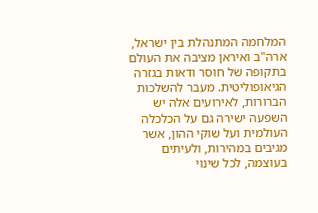המלחמה המתנהלת בין ישראל, ארה"ב ואיראן מציבה את העולם בתקופה של חוסר ודאות בגזרה הגיאופוליטית. מעבר להשלכות הברורות, לאירועים אלה יש השפעה ישירה גם על הכלכלה העולמית ועל שוקי ההון, אשר מגיבים במהירות, ולעיתים בעוצמה, לכל שינוי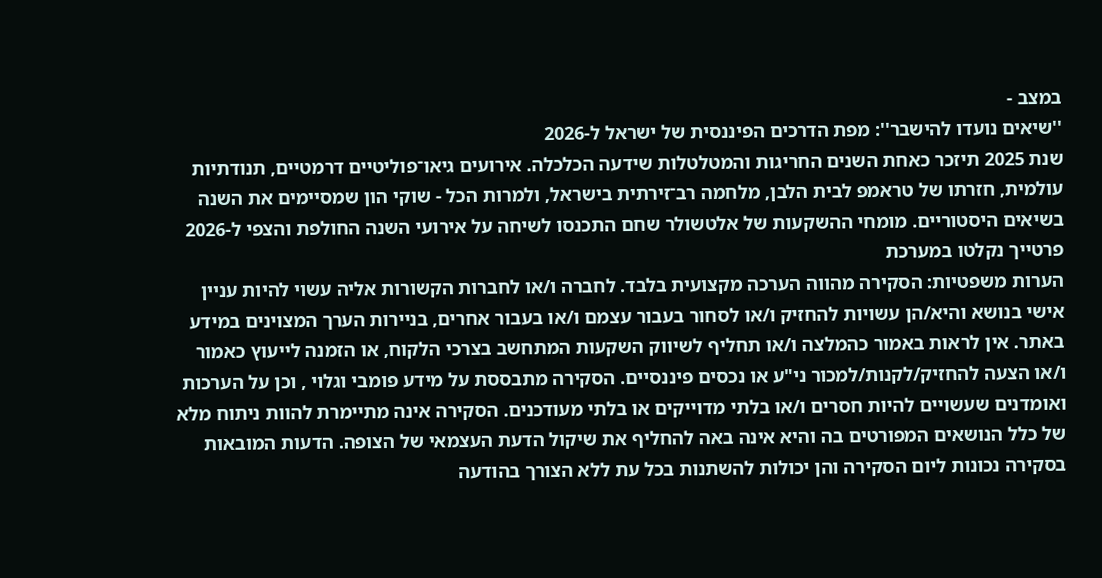במצב -
''שיאים נועדו להישבר'': מפת הדרכים הפיננסית של ישראל ל-2026
שנת 2025 תיזכר כאחת השנים החריגות והמטלטלות שידעה הכלכלה. אירועים גיאו־פוליטיים דרמטיים, תנודתיות עולמית, חזרתו של טראמפ לבית הלבן, מלחמה רב־זירתית בישראל, ולמרות הכל - שוקי הון שמסיימים את השנה בשיאים היסטוריים. מומחי ההשקעות של אלטשולר שחם התכנסו לשיחה על אירועי השנה החולפת והצפי ל-2026
פרטייך נקלטו במערכת
הערות משפטיות: הסקירה מהווה הערכה מקצועית בלבד. לחברה ו/או לחברות הקשורות אליה עשוי להיות עניין אישי בנושא והיא/הן עשויות להחזיק ו/או לסחור בעבור עצמם ו/או בעבור אחרים, בניירות הערך המצוינים במידע באתר. אין לראות באמור כהמלצה ו/או תחליף לשיווק השקעות המתחשב בצרכי הלקוח, או הזמנה לייעוץ כאמור ו/או הצעה להחזיק/לקנות/למכור ני"ע או נכסים פיננסיים. הסקירה מתבססת על מידע פומבי וגלוי , וכן על הערכות ואומדנים שעשויים להיות חסרים ו/או בלתי מדוייקים או בלתי מעודכנים. הסקירה אינה מתיימרת להוות ניתוח מלא של כלל הנושאים המפורטים בה והיא אינה באה להחליף את שיקול הדעת העצמאי של הצופה. הדעות המובאות בסקירה נכונות ליום הסקירה והן יכולות להשתנות בכל עת ללא הצורך בהודעה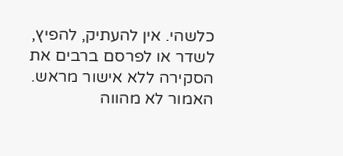כלשהי. אין להעתיק, להפיץ, לשדר או לפרסם ברבים את הסקירה ללא אישור מראש. האמור לא מהווה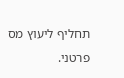תחליף ליעוץ מס פרטני.